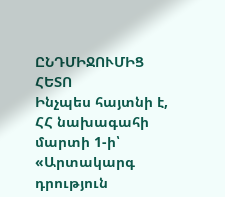ԸՆԴՄԻՋՈՒՄԻՑ ՀԵՏՈ
Ինչպես հայտնի է, ՀՀ նախագահի մարտի 1-ի՝ «Արտակարգ դրություն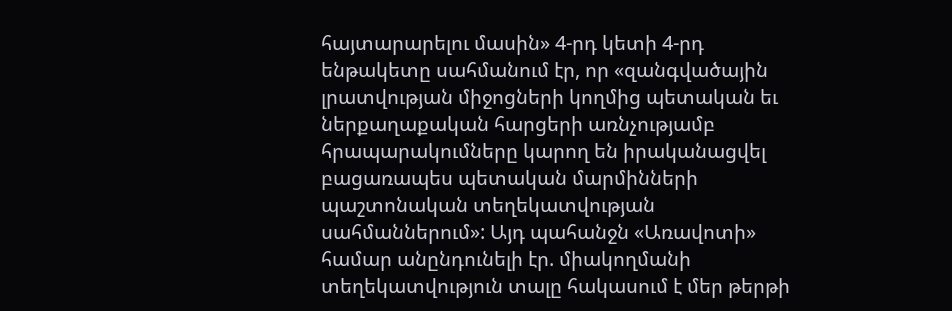հայտարարելու մասին» 4-րդ կետի 4-րդ ենթակետը սահմանում էր, որ «զանգվածային լրատվության միջոցների կողմից պետական եւ ներքաղաքական հարցերի առնչությամբ հրապարակումները կարող են իրականացվել բացառապես պետական մարմինների պաշտոնական տեղեկատվության սահմաններում»: Այդ պահանջն «Առավոտի» համար անընդունելի էր. միակողմանի տեղեկատվություն տալը հակասում է մեր թերթի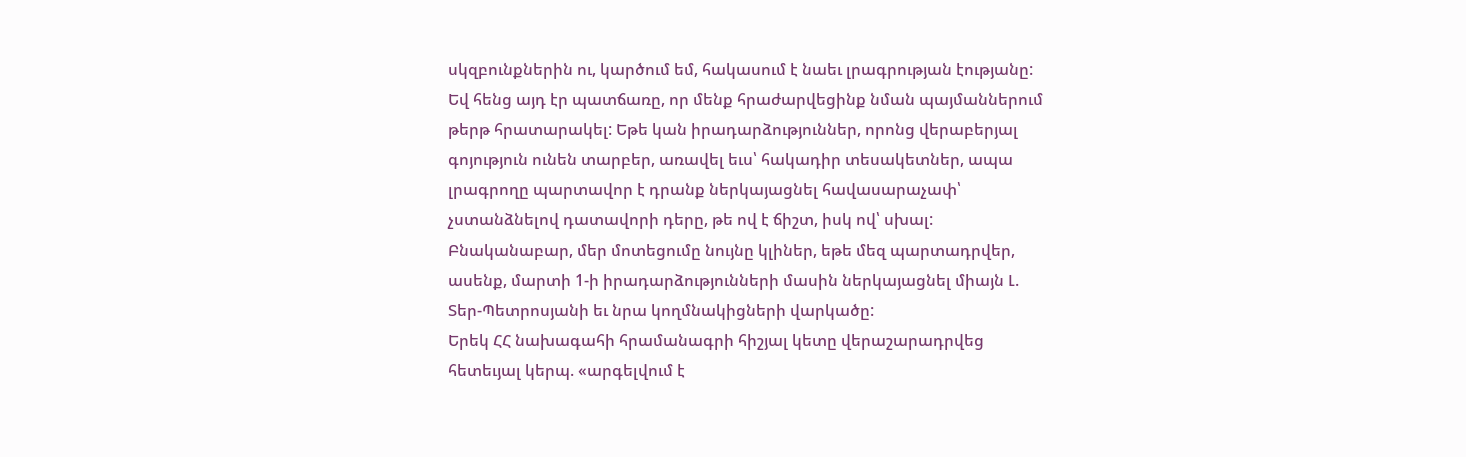սկզբունքներին ու, կարծում եմ, հակասում է նաեւ լրագրության էությանը: Եվ հենց այդ էր պատճառը, որ մենք հրաժարվեցինք նման պայմաններում թերթ հրատարակել: Եթե կան իրադարձություններ, որոնց վերաբերյալ գոյություն ունեն տարբեր, առավել եւս՝ հակադիր տեսակետներ, ապա լրագրողը պարտավոր է դրանք ներկայացնել հավասարաչափ՝ չստանձնելով դատավորի դերը, թե ով է ճիշտ, իսկ ով՝ սխալ: Բնականաբար, մեր մոտեցումը նույնը կլիներ, եթե մեզ պարտադրվեր, ասենք, մարտի 1-ի իրադարձությունների մասին ներկայացնել միայն Լ. Տեր-Պետրոսյանի եւ նրա կողմնակիցների վարկածը:
Երեկ ՀՀ նախագահի հրամանագրի հիշյալ կետը վերաշարադրվեց հետեւյալ կերպ. «արգելվում է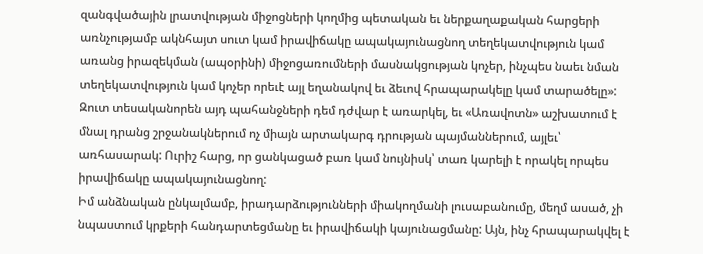զանգվածային լրատվության միջոցների կողմից պետական եւ ներքաղաքական հարցերի առնչությամբ ակնհայտ սուտ կամ իրավիճակը ապակայունացնող տեղեկատվություն կամ առանց իրազեկման (ապօրինի) միջոցառումների մասնակցության կոչեր, ինչպես նաեւ նման տեղեկատվություն կամ կոչեր որեւէ այլ եղանակով եւ ձեւով հրապարակելը կամ տարածելը»: Զուտ տեսականորեն այդ պահանջների դեմ դժվար է առարկել, եւ «Առավոտն» աշխատում է մնալ դրանց շրջանակներում ոչ միայն արտակարգ դրության պայմաններում, այլեւ՝ առհասարակ: Ուրիշ հարց, որ ցանկացած բառ կամ նույնիսկ՝ տառ կարելի է որակել որպես իրավիճակը ապակայունացնող:
Իմ անձնական ընկալմամբ, իրադարձությունների միակողմանի լուսաբանումը, մեղմ ասած, չի նպաստում կրքերի հանդարտեցմանը եւ իրավիճակի կայունացմանը: Այն, ինչ հրապարակվել է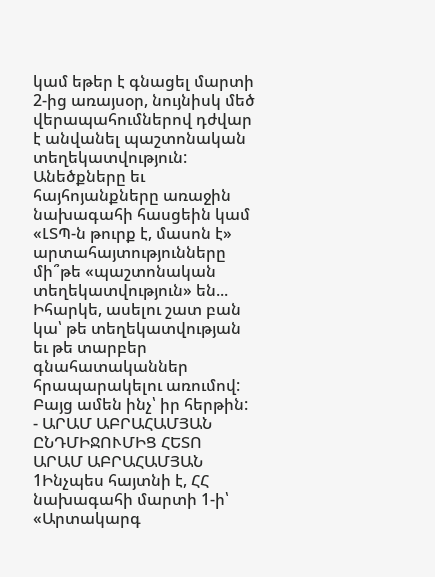կամ եթեր է գնացել մարտի 2-ից առայսօր, նույնիսկ մեծ վերապահումներով դժվար է անվանել պաշտոնական տեղեկատվություն: Անեծքները եւ հայհոյանքները առաջին նախագահի հասցեին կամ «ԼՏՊ-ն թուրք է, մասոն է» արտահայտությունները մի՞թե «պաշտոնական տեղեկատվություն» են...
Իհարկե, ասելու շատ բան կա՝ թե տեղեկատվության եւ թե տարբեր գնահատականներ հրապարակելու առումով: Բայց ամեն ինչ՝ իր հերթին:
- ԱՐԱՄ ԱԲՐԱՀԱՄՅԱՆ
ԸՆԴՄԻՋՈՒՄԻՑ ՀԵՏՈ
ԱՐԱՄ ԱԲՐԱՀԱՄՅԱՆ 1Ինչպես հայտնի է, ՀՀ նախագահի մարտի 1-ի՝ «Արտակարգ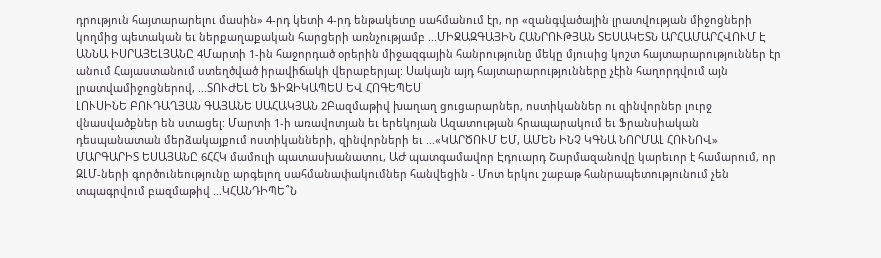դրություն հայտարարելու մասին» 4-րդ կետի 4-րդ ենթակետը սահմանում էր, որ «զանգվածային լրատվության միջոցների կողմից պետական եւ ներքաղաքական հարցերի առնչությամբ ...ՄԻՋԱԶԳԱՅԻՆ ՀԱՆՐՈՒԹՅԱՆ ՏԵՍԱԿԵՏՆ ԱՐՀԱՄԱՐՀՎՈՒՄ Է
ԱՆՆԱ ԻՍՐԱՅԵԼՅԱՆԸ 4Մարտի 1-ին հաջորդած օրերին միջազգային հանրությունը մեկը մյուսից կոշտ հայտարարություններ էր անում Հայաստանում ստեղծված իրավիճակի վերաբերյալ: Սակայն այդ հայտարարությունները չէին հաղորդվում այն լրատվամիջոցներով, ...ՏՈՒԺԵԼ ԵՆ ՖԻԶԻԿԱՊԵՍ ԵՎ ՀՈԳԵՊԵՍ
ԼՈՒՍԻՆԵ ԲՈՒԴԱՂՅԱՆ ԳԱՅԱՆԵ ՍԱՀԱԿՅԱՆ 2Բազմաթիվ խաղաղ ցուցարարներ, ոստիկաններ ու զինվորներ լուրջ վնասվածքներ են ստացել: Մարտի 1-ի առավոտյան եւ երեկոյան Ազատության հրապարակում եւ Ֆրանսիական դեսպանատան մերձակայքում ոստիկանների, զինվորների եւ ...«ԿԱՐԾՈՒՄ ԵՄ, ԱՄԵՆ ԻՆՉ ԿԳՆԱ ՆՈՐՄԱԼ ՀՈՒՆՈՎ»
ՄԱՐԳԱՐԻՏ ԵՍԱՅԱՆԸ 6ՀՀԿ մամուլի պատասխանատու, ԱԺ պատգամավոր Էդուարդ Շարմազանովը կարեւոր է համարում, որ ԶԼՄ-ների գործունեությունը արգելող սահմանափակումներ հանվեցին - Մոտ երկու շաբաթ հանրապետությունում չեն տպագրվում բազմաթիվ ...ԿՀԱՆԴԻՊԵ՞Ն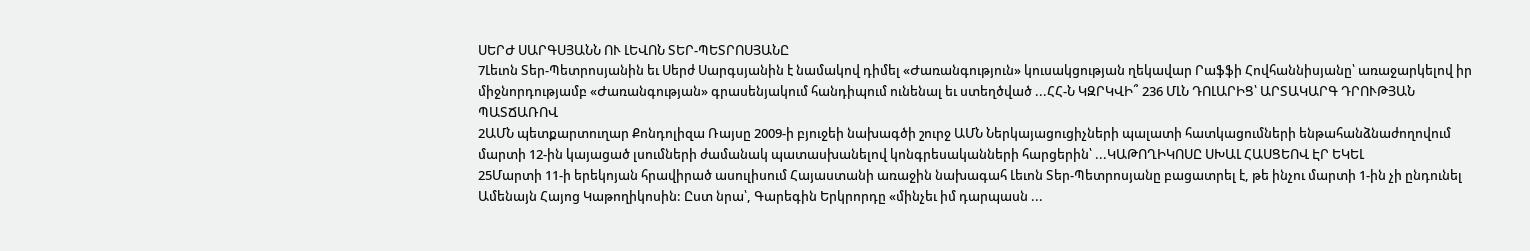ՍԵՐԺ ՍԱՐԳՍՅԱՆՆ ՈՒ ԼԵՎՈՆ ՏԵՐ-ՊԵՏՐՈՍՅԱՆԸ
7Լեւոն Տեր-Պետրոսյանին եւ Սերժ Սարգսյանին է նամակով դիմել «Ժառանգություն» կուսակցության ղեկավար Րաֆֆի Հովհաննիսյանը՝ առաջարկելով իր միջնորդությամբ «Ժառանգության» գրասենյակում հանդիպում ունենալ եւ ստեղծված ...ՀՀ-Ն ԿԶՐԿՎԻ՞ 236 ՄԼՆ ԴՈԼԱՐԻՑ՝ ԱՐՏԱԿԱՐԳ ԴՐՈՒԹՅԱՆ ՊԱՏՃԱՌՈՎ
2ԱՄՆ պետքարտուղար Քոնդոլիզա Ռայսը 2009-ի բյուջեի նախագծի շուրջ ԱՄՆ Ներկայացուցիչների պալատի հատկացումների ենթահանձնաժողովում մարտի 12-ին կայացած լսումների ժամանակ պատասխանելով կոնգրեսականների հարցերին՝ ...ԿԱԹՈՂԻԿՈՍԸ ՍԽԱԼ ՀԱՍՑԵՈՎ ԷՐ ԵԿԵԼ
25Մարտի 11-ի երեկոյան հրավիրած ասուլիսում Հայաստանի առաջին նախագահ Լեւոն Տեր-Պետրոսյանը բացատրել է, թե ինչու մարտի 1-ին չի ընդունել Ամենայն Հայոց Կաթողիկոսին: Ըստ նրա՝, Գարեգին Երկրորդը «մինչեւ իմ դարպասն ...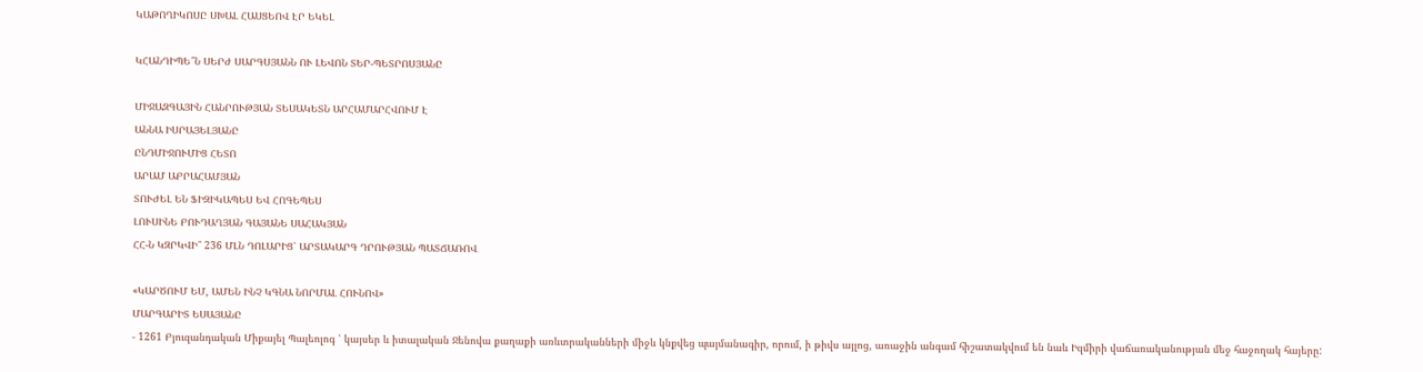ԿԱԹՈՂԻԿՈՍԸ ՍԽԱԼ ՀԱՍՑԵՈՎ ԷՐ ԵԿԵԼ

ԿՀԱՆԴԻՊԵ՞Ն ՍԵՐԺ ՍԱՐԳՍՅԱՆՆ ՈՒ ԼԵՎՈՆ ՏԵՐ-ՊԵՏՐՈՍՅԱՆԸ

ՄԻՋԱԶԳԱՅԻՆ ՀԱՆՐՈՒԹՅԱՆ ՏԵՍԱԿԵՏՆ ԱՐՀԱՄԱՐՀՎՈՒՄ Է
ԱՆՆԱ ԻՍՐԱՅԵԼՅԱՆԸ
ԸՆԴՄԻՋՈՒՄԻՑ ՀԵՏՈ
ԱՐԱՄ ԱԲՐԱՀԱՄՅԱՆ
ՏՈՒԺԵԼ ԵՆ ՖԻԶԻԿԱՊԵՍ ԵՎ ՀՈԳԵՊԵՍ
ԼՈՒՍԻՆԵ ԲՈՒԴԱՂՅԱՆ ԳԱՅԱՆԵ ՍԱՀԱԿՅԱՆ
ՀՀ-Ն ԿԶՐԿՎԻ՞ 236 ՄԼՆ ԴՈԼԱՐԻՑ՝ ԱՐՏԱԿԱՐԳ ԴՐՈՒԹՅԱՆ ՊԱՏՃԱՌՈՎ

«ԿԱՐԾՈՒՄ ԵՄ, ԱՄԵՆ ԻՆՉ ԿԳՆԱ ՆՈՐՄԱԼ ՀՈՒՆՈՎ»
ՄԱՐԳԱՐԻՏ ԵՍԱՅԱՆԸ
- 1261 Բյուզանդական Միքայել Պալեոլոգ ՝ կայսեր և իտալական Ջենովա քաղաքի առևտրականների միջև կնքվեց պայմանագիր, որում, ի թիվս այլոց, առաջին անգամ հիշատակվում են նաև Իզմիրի վաճառականության մեջ հաջողակ հայերը: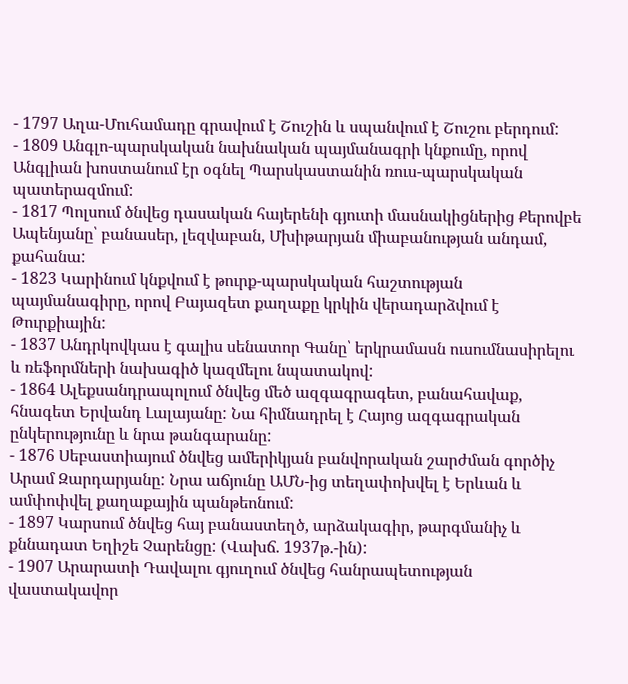- 1797 Աղա-Մուհամադը գրավում է Շուշին և սպանվում է Շուշու բերդում:
- 1809 Անգլո-պարսկական նախնական պայմանագրի կնքումը, որով Անգլիան խոստանում էր օգնել Պարսկաստանին ռուս-պարսկական պատերազմում:
- 1817 Պոլսում ծնվեց դասական հայերենի գյուտի մասնակիցներից Քերովբե Ապենյանը՝ բանասեր, լեզվաբան, Մխիթարյան միաբանության անդամ, քահանա:
- 1823 Կարինում կնքվում է թուրք-պարսկական հաշտության պայմանագիրը, որով Բայազետ քաղաքը կրկին վերադարձվում է Թուրքիային:
- 1837 Անդրկովկաս է գալիս սենատոր Գանը՝ երկրամասն ուսումնասիրելու և ռեֆորմների նախագիծ կազմելու նպատակով:
- 1864 Ալեքսանդրապոլում ծնվեց մեծ ազգագրագետ, բանահավաք, հնագետ Երվանդ Լալայանը: Նա հիմնադրել է Հայոց ազգագրական ընկերությունը և նրա թանգարանը:
- 1876 Սեբաստիայում ծնվեց ամերիկյան բանվորական շարժման գործիչ Արամ Զարդարյանը: Նրա աճյունը ԱՄՆ-ից տեղափոխվել է Երևան և ամփոփվել քաղաքային պանթեոնում:
- 1897 Կարսում ծնվեց հայ բանաստեղծ, արձակագիր, թարգմանիչ և քննադատ Եղիշե Չարենցը: (Վախճ. 1937թ.-ին):
- 1907 Արարատի Դավալու գյուղում ծնվեց հանրապետության վաստակավոր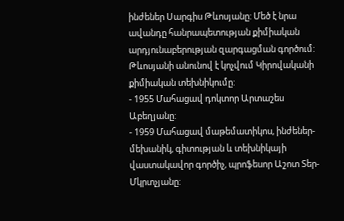ինժեներ Սարգիս Թևոսյանը: Մեծ է նրա ավանդը հանրապետության քիմիական արդյունաբերության զարգացման գործում: Թևոսյանի անունով է կոչվում Կիրովականի քիմիական տեխնիկումը:
- 1955 Մահացավ դոկտոր Արտաշես Աբեղյանը:
- 1959 Մահացավ մաթեմատիկոս, ինժեներ-մեխանիկ, գիտության և տեխնիկայի վաստակավոր գործիչ, պրոֆեսոր Աշոտ Տեր-Մկրտչյանը: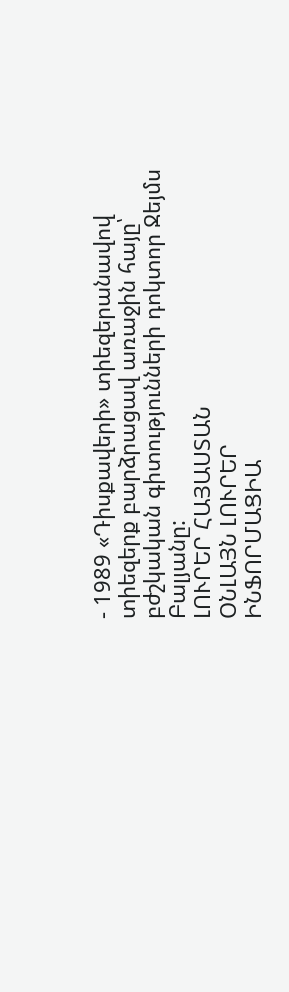- 1989 «Դիսքավերի» տիեզերանավով տիեզերք բարձրացավ առաջին հայը՝ բժշկական գիտությունների դոկտոր Ջեյմս Բալյանը:
ԼՈՒՐԵՐ ՀԱՅԱՍՏԱՆ
ՕՆԼԱՅՆ ԼՈՒՐԵՐ
ԻՆՖՈՐՄԱՑԻԱ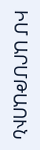ԻՄ ԱՐՄԹԱՈՒՆ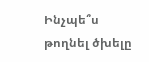Ինչպե՞ս թողնել ծխելը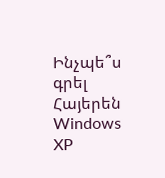Ինչպե՞ս գրել Հայերեն Windows XP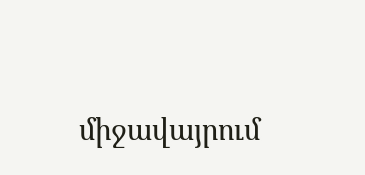միջավայրում